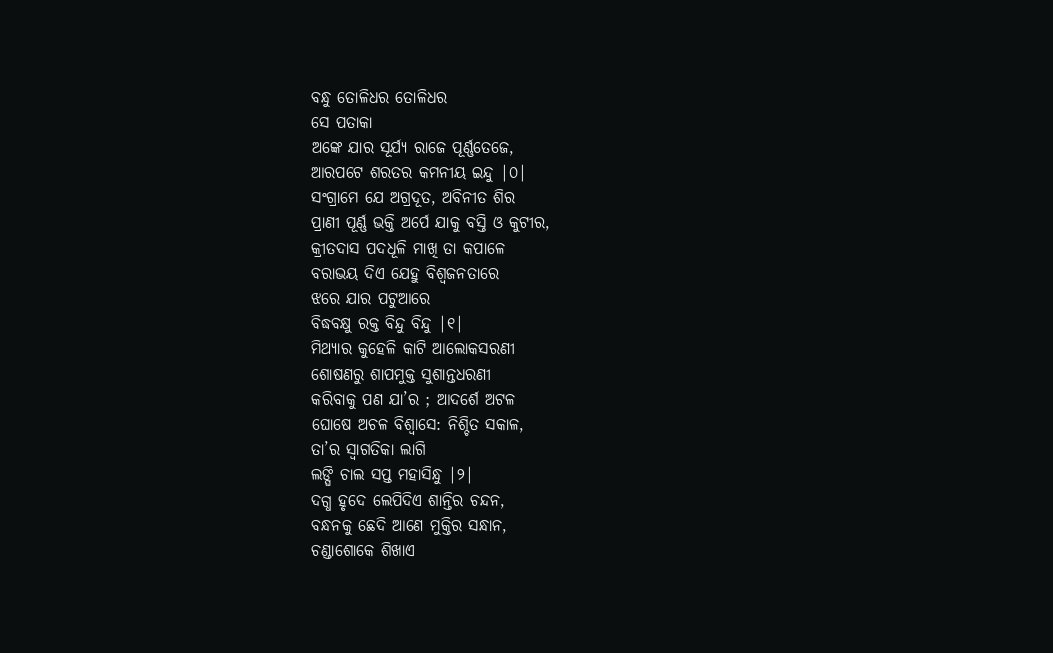ବନ୍ଧୁ ତୋଳିଧର ତୋଳିଧର
ସେ ପତାକା
ଅଙ୍କେ ଯାର ସୂର୍ଯ୍ୟ ରାଜେ ପୂର୍ଣ୍ଣତେଜେ,
ଆରପଟେ ଶରତର କମନୀୟ ଇନ୍ଦୁ |୦|
ସଂଗ୍ରାମେ ଯେ ଅଗ୍ରଦୂତ, ଅବିନୀତ ଶିର
ପ୍ରାଣୀ ପୂର୍ଣ୍ଣ ଭକ୍ତି ଅର୍ପେ ଯାକୁ ବସ୍ତି ଓ କୁଟୀର,
କ୍ରୀତଦାସ ପଦଧୂଳି ମାଖି ତା କପାଳେ
ବରାଭୟ ଦିଏ ଯେହୁ ବିଶ୍ବଜନତାରେ
ଝରେ ଯାର ପଟୁଆରେ
ବିଦ୍ଧବକ୍ଷୁ ରକ୍ତ ବିନ୍ଦୁ ବିନ୍ଦୁ |୧|
ମିଥ୍ୟାର କୁହେଳି କାଟି ଆଲୋକସରଣୀ
ଶୋଷଣରୁ ଶାପମୁକ୍ତ ସୁଶାନ୍ତଧରଣୀ
କରିବାକୁ ପଣ ଯା’ର ; ଆଦର୍ଶେ ଅଟଳ
ଘୋଷେ ଅଚଳ ବିଶ୍ବାସେ: ନିଶ୍ଚିତ ସକାଳ,
ତା’ର ସ୍ବାଗତିକା ଲାଗି
ଲଙ୍ଘି ଚାଲ ସପ୍ତ ମହାସିନ୍ଧୁ |୨|
ଦଗ୍ଧ ହୃଦେ ଲେପିଦିଏ ଶାନ୍ତିର ଚନ୍ଦନ,
ବନ୍ଧନକୁ ଛେଦି ଆଣେ ମୁକ୍ତିର ସନ୍ଧାନ,
ଚଣ୍ଡାଶୋକେ ଶିଖାଏ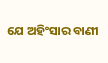ଯେ ଅହିଂସାର ବାଣୀ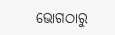ଭୋଗଠାରୁ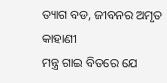ତ୍ୟାଗ ବଡ, ଜୀବନର ଅମୃତ କାହାଣୀ
ମନ୍ତ୍ର ଗାଇ ବିତରେ ଯେ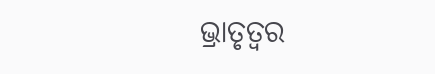ଭ୍ରାତୃତ୍ବର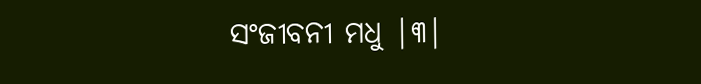ସଂଜୀବନୀ ମଧୁ |୩|